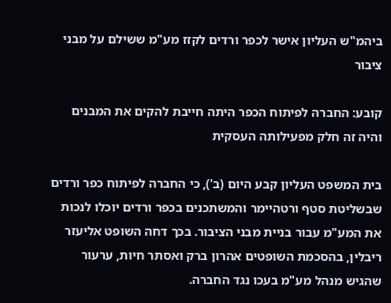ביהמ"ש העליון אישר לכפר ורדים לקזז מע"מ ששילם על מבני ציבור

קובע: החברה לפיתוח הכפר היתה חייבת להקים את המבנים והיה זה חלק מפעילותה העסקית

בית המשפט העליון קבע היום (ב'), כי החברה לפיתוח כפר ורדים שבשליטת סטף ורטהיימר והמשתכנים בכפר ורדים יוכלו לנכות את המע"מ עבור בניית מבני הציבור. בכך דחה השופט אליעזר ריבלין, בהסכמת השופטים אהרון ברק ואסתר חיות, ערעור שהגיש מנהל מע"מ בעכו נגד החברה.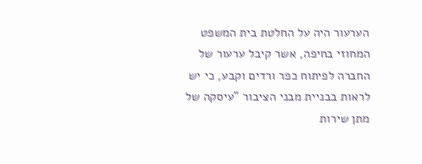הערעור היה על החלטת בית המשפט המחוזי בחיפה, אשר קיבל ערעור של החברה לפיתוח כפר ורדים וקבע, כי יש לראות בבניית מבני הציבור "עיסקה של מתן שירות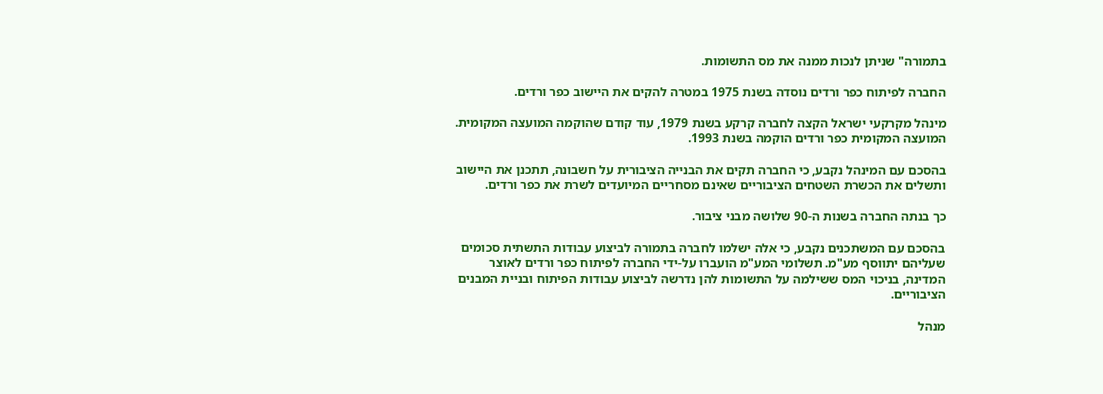בתמורה" שניתן לנכות ממנה את מס התשומות.

החברה לפיתוח כפר ורדים נוסדה בשנת 1975 במטרה להקים את היישוב כפר ורדים.

מינהל מקרקעי ישראל הקצה לחברה קרקע בשנת 1979, עוד קודם שהוקמה המועצה המקומית. המועצה המקומית כפר ורדים הוקמה בשנת 1993.

בהסכם עם המינהל נקבע, כי החברה תקים את הבנייה הציבורית על חשבונה, תתכנן את היישוב ותשלים את הכשרת השטחים הציבוריים שאינם מסחריים המיועדים לשרת את כפר ורדים.

כך בנתה החברה בשנות ה-90 שלושה מבני ציבור.

בהסכם עם המשתכנים נקבע, כי אלה ישלמו לחברה בתמורה לביצוע עבודות התשתית סכומים שעליהם יתווסף מע"מ. תשלומי המע"מ הועברו על-ידי החברה לפיתוח כפר ורדים לאוצר המדינה, בניכוי המס ששילמה על התשומות להן נדרשה לביצוע עבודות הפיתוח ובניית המבנים הציבוריים.

מנהל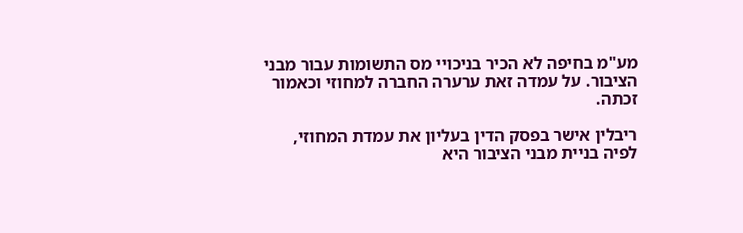מע"מ בחיפה לא הכיר בניכויי מס התשומות עבור מבני הציבור. על עמדה זאת ערערה החברה למחוזי וכאמור זכתה.

ריבלין אישר בפסק הדין בעליון את עמדת המחוזי, לפיה בניית מבני הציבור היא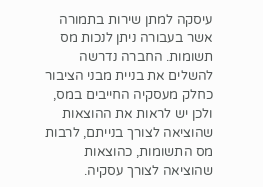עיסקה למתן שירות בתמורה אשר בעבורה ניתן לנכות מס תשומות. החברה נדרשה להשלים את בניית מבני הציבור כחלק מעסקיה החייבים במס, ולכן יש לראות את ההוצאות שהוציאה לצורך בנייתם, לרבות מס התשומות, כהוצאות שהוציאה לצורך עסקיה.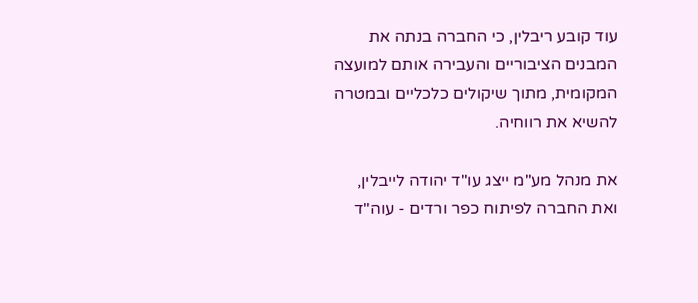עוד קובע ריבלין, כי החברה בנתה את המבנים הציבוריים והעבירה אותם למועצה המקומית, מתוך שיקולים כלכליים ובמטרה להשיא את רווחיה.

את מנהל מע"מ ייצג עו"ד יהודה לייבלין, ואת החברה לפיתוח כפר ורדים - עוה"ד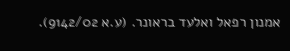אמנון רפאל ואלעד בראונר. (ע.א 9142/02).